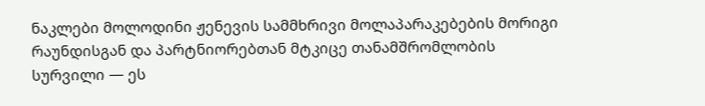ნაკლები მოლოდინი ჟენევის სამმხრივი მოლაპარაკებების მორიგი რაუნდისგან და პარტნიორებთან მტკიცე თანამშრომლობის სურვილი — ეს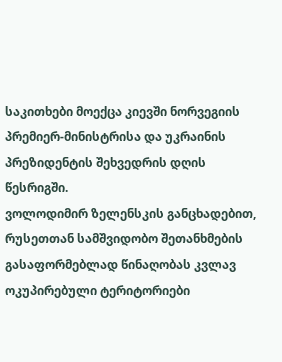საკითხები მოექცა კიევში ნორვეგიის პრემიერ-მინისტრისა და უკრაინის პრეზიდენტის შეხვედრის დღის წესრიგში.
ვოლოდიმირ ზელენსკის განცხადებით, რუსეთთან სამშვიდობო შეთანხმების გასაფორმებლად წინაღობას კვლავ ოკუპირებული ტერიტორიები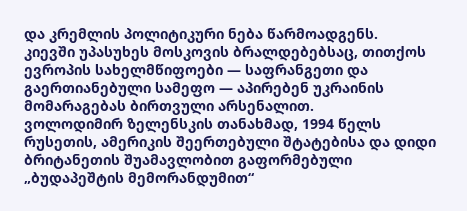და კრემლის პოლიტიკური ნება წარმოადგენს.
კიევში უპასუხეს მოსკოვის ბრალდებებსაც, თითქოს ევროპის სახელმწიფოები — საფრანგეთი და გაერთიანებული სამეფო — აპირებენ უკრაინის მომარაგებას ბირთვული არსენალით.
ვოლოდიმირ ზელენსკის თანახმად, 1994 წელს რუსეთის, ამერიკის შეერთებული შტატებისა და დიდი ბრიტანეთის შუამავლობით გაფორმებული „ბუდაპეშტის მემორანდუმით“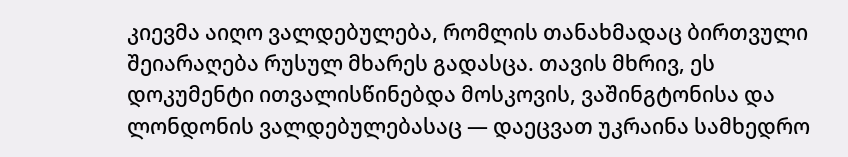კიევმა აიღო ვალდებულება, რომლის თანახმადაც ბირთვული შეიარაღება რუსულ მხარეს გადასცა. თავის მხრივ, ეს დოკუმენტი ითვალისწინებდა მოსკოვის, ვაშინგტონისა და ლონდონის ვალდებულებასაც — დაეცვათ უკრაინა სამხედრო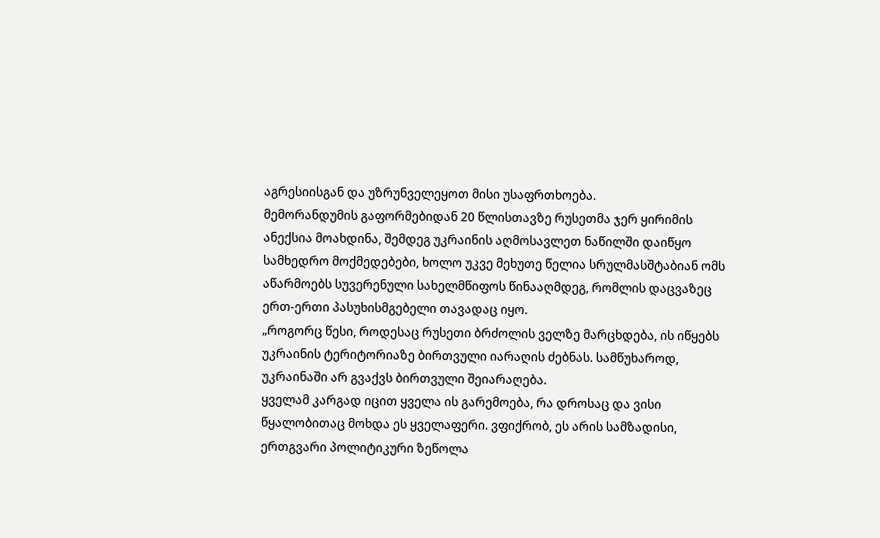აგრესიისგან და უზრუნველეყოთ მისი უსაფრთხოება.
მემორანდუმის გაფორმებიდან 20 წლისთავზე რუსეთმა ჯერ ყირიმის ანექსია მოახდინა, შემდეგ უკრაინის აღმოსავლეთ ნაწილში დაიწყო სამხედრო მოქმედებები, ხოლო უკვე მეხუთე წელია სრულმასშტაბიან ომს აწარმოებს სუვერენული სახელმწიფოს წინააღმდეგ, რომლის დაცვაზეც ერთ-ერთი პასუხისმგებელი თავადაც იყო.
„როგორც წესი, როდესაც რუსეთი ბრძოლის ველზე მარცხდება, ის იწყებს უკრაინის ტერიტორიაზე ბირთვული იარაღის ძებნას. სამწუხაროდ, უკრაინაში არ გვაქვს ბირთვული შეიარაღება.
ყველამ კარგად იცით ყველა ის გარემოება, რა დროსაც და ვისი წყალობითაც მოხდა ეს ყველაფერი. ვფიქრობ, ეს არის სამზადისი, ერთგვარი პოლიტიკური ზეწოლა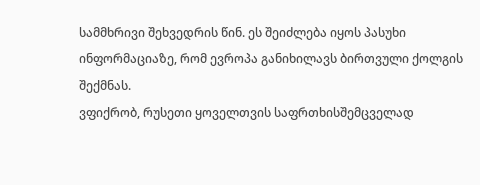სამმხრივი შეხვედრის წინ. ეს შეიძლება იყოს პასუხი ინფორმაციაზე, რომ ევროპა განიხილავს ბირთვული ქოლგის შექმნას.
ვფიქრობ, რუსეთი ყოველთვის საფრთხისშემცველად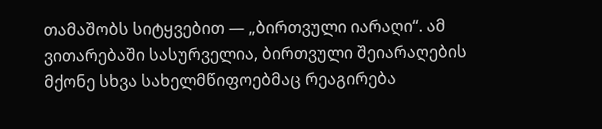თამაშობს სიტყვებით — „ბირთვული იარაღი“. ამ ვითარებაში სასურველია, ბირთვული შეიარაღების მქონე სხვა სახელმწიფოებმაც რეაგირება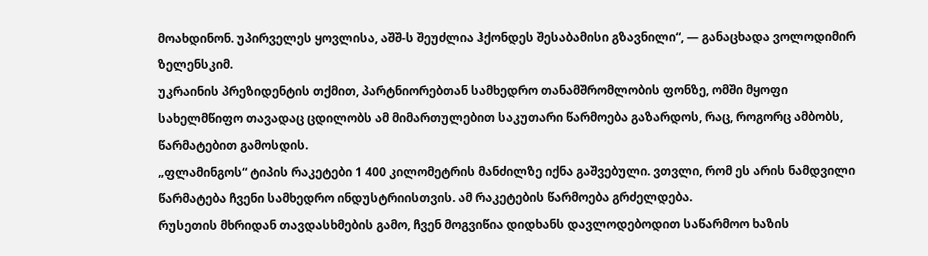მოახდინონ. უპირველეს ყოვლისა, აშშ-ს შეუძლია ჰქონდეს შესაბამისი გზავნილი“, — განაცხადა ვოლოდიმირ ზელენსკიმ.
უკრაინის პრეზიდენტის თქმით, პარტნიორებთან სამხედრო თანამშრომლობის ფონზე, ომში მყოფი სახელმწიფო თავადაც ცდილობს ამ მიმართულებით საკუთარი წარმოება გაზარდოს, რაც, როგორც ამბობს, წარმატებით გამოსდის.
„ფლამინგოს“ ტიპის რაკეტები 1 400 კილომეტრის მანძილზე იქნა გაშვებული. ვთვლი, რომ ეს არის ნამდვილი წარმატება ჩვენი სამხედრო ინდუსტრიისთვის. ამ რაკეტების წარმოება გრძელდება.
რუსეთის მხრიდან თავდასხმების გამო, ჩვენ მოგვიწია დიდხანს დავლოდებოდით საწარმოო ხაზის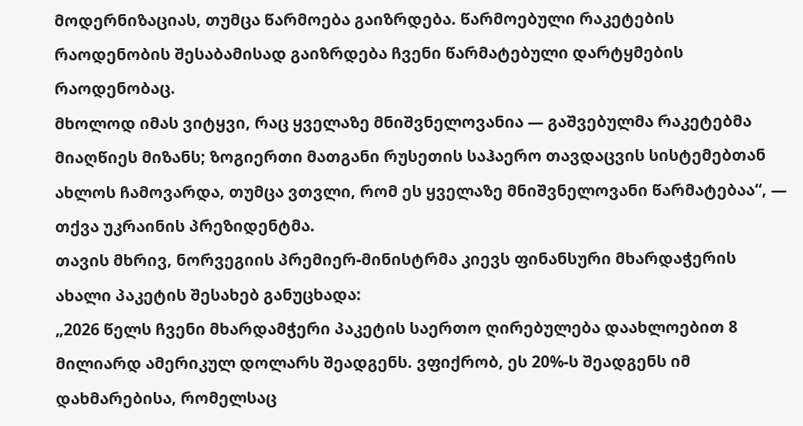მოდერნიზაციას, თუმცა წარმოება გაიზრდება. წარმოებული რაკეტების რაოდენობის შესაბამისად გაიზრდება ჩვენი წარმატებული დარტყმების რაოდენობაც.
მხოლოდ იმას ვიტყვი, რაც ყველაზე მნიშვნელოვანია — გაშვებულმა რაკეტებმა მიაღწიეს მიზანს; ზოგიერთი მათგანი რუსეთის საჰაერო თავდაცვის სისტემებთან ახლოს ჩამოვარდა, თუმცა ვთვლი, რომ ეს ყველაზე მნიშვნელოვანი წარმატებაა“, — თქვა უკრაინის პრეზიდენტმა.
თავის მხრივ, ნორვეგიის პრემიერ-მინისტრმა კიევს ფინანსური მხარდაჭერის ახალი პაკეტის შესახებ განუცხადა:
„2026 წელს ჩვენი მხარდამჭერი პაკეტის საერთო ღირებულება დაახლოებით 8 მილიარდ ამერიკულ დოლარს შეადგენს. ვფიქრობ, ეს 20%-ს შეადგენს იმ დახმარებისა, რომელსაც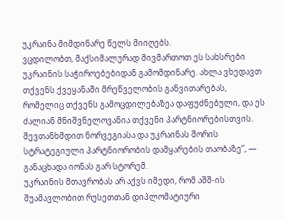უკრაინა მიმდინარე წელს მიიღებს.
ვცდილობთ, მაქსიმალურად მივმართოთ ეს სახსრები უკრაინის საჭიროებებიდან გამომდინარე. ახლა ვხედავთ თქვენს ქვეყანაში მრეწველობის განვითარებას, რომელიც თქვენს გამოცდილებაზეა დაფუძნებული, და ეს ძალიან მნიშვნელოვანია თქვენი პარტნიორებისთვის.
შევთანხმდით ნორვეგიასა და უკრაინას შორის სტრატეგიული პარტნიორობის დამყარების თაობაზე“, — განაცხადა იონას გარ სტორემ.
უკრაინის მთავრობას არ აქვს იმედი, რომ აშშ-ის შუამავლობით რუსეთთან დიპლომატიური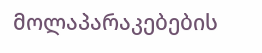მოლაპარაკებების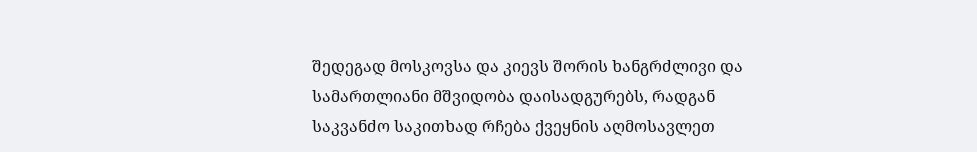შედეგად მოსკოვსა და კიევს შორის ხანგრძლივი და სამართლიანი მშვიდობა დაისადგურებს, რადგან საკვანძო საკითხად რჩება ქვეყნის აღმოსავლეთ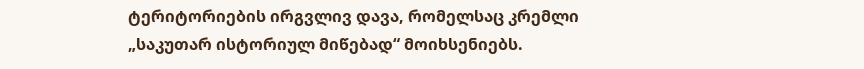ტერიტორიების ირგვლივ დავა, რომელსაც კრემლი „საკუთარ ისტორიულ მიწებად“ მოიხსენიებს.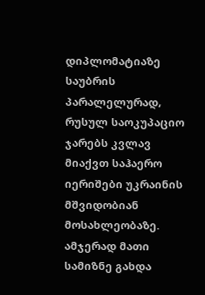დიპლომატიაზე საუბრის პარალელურად, რუსულ საოკუპაციო ჯარებს კვლავ მიაქვთ საჰაერო იერიშები უკრაინის მშვიდობიან მოსახლეობაზე. ამჯერად მათი სამიზნე გახდა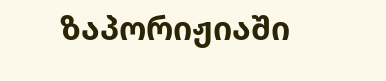ზაპორიჟიაში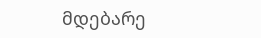მდებარე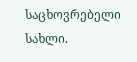საცხოვრებელი სახლი.